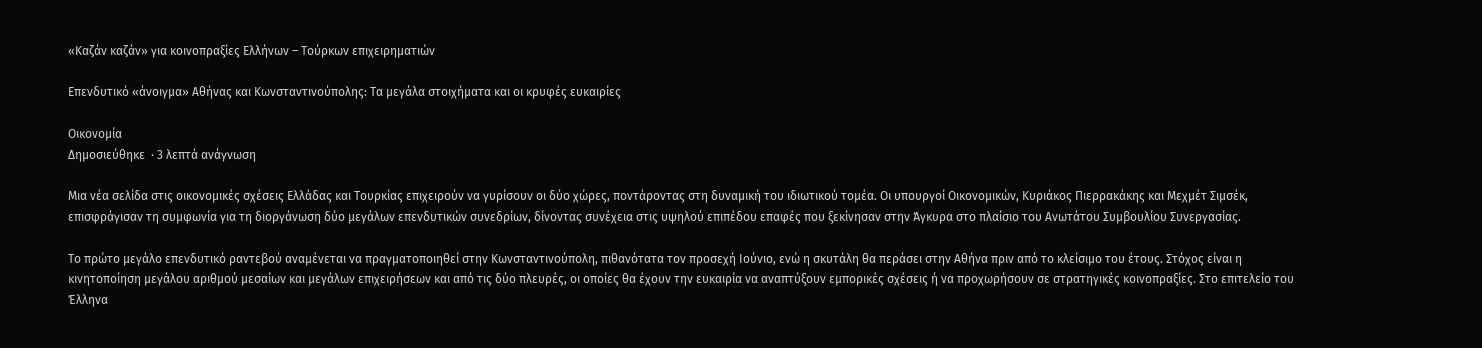«Καζάν καζάν» για κοινοπραξίες Ελλήνων – Τούρκων επιχειρηματιών

Επενδυτικό «άνοιγμα» Αθήνας και Κωνσταντινούπολης: Τα μεγάλα στοιχήματα και οι κρυφές ευκαιρίες

Οικονομία
Δημοσιεύθηκε  · 3 λεπτά ανάγνωση

Μια νέα σελίδα στις οικονομικές σχέσεις Ελλάδας και Τουρκίας επιχειρούν να γυρίσουν οι δύο χώρες, ποντάροντας στη δυναμική του ιδιωτικού τομέα. Οι υπουργοί Οικονομικών, Κυριάκος Πιερρακάκης και Μεχμέτ Σιμσέκ, επισφράγισαν τη συμφωνία για τη διοργάνωση δύο μεγάλων επενδυτικών συνεδρίων, δίνοντας συνέχεια στις υψηλού επιπέδου επαφές που ξεκίνησαν στην Άγκυρα στο πλαίσιο του Ανωτάτου Συμβουλίου Συνεργασίας.

Το πρώτο μεγάλο επενδυτικό ραντεβού αναμένεται να πραγματοποιηθεί στην Κωνσταντινούπολη, πιθανότατα τον προσεχή Ιούνιο, ενώ η σκυτάλη θα περάσει στην Αθήνα πριν από το κλείσιμο του έτους. Στόχος είναι η κινητοποίηση μεγάλου αριθμού μεσαίων και μεγάλων επιχειρήσεων και από τις δύο πλευρές, οι οποίες θα έχουν την ευκαιρία να αναπτύξουν εμπορικές σχέσεις ή να προχωρήσουν σε στρατηγικές κοινοπραξίες. Στο επιτελείο του Έλληνα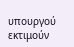υπουργού εκτιμούν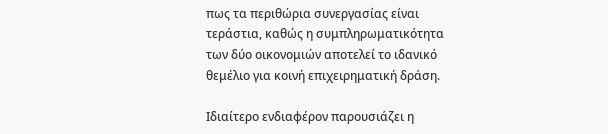πως τα περιθώρια συνεργασίας είναι τεράστια, καθώς η συμπληρωματικότητα των δύο οικονομιών αποτελεί το ιδανικό θεμέλιο για κοινή επιχειρηματική δράση.

Ιδιαίτερο ενδιαφέρον παρουσιάζει η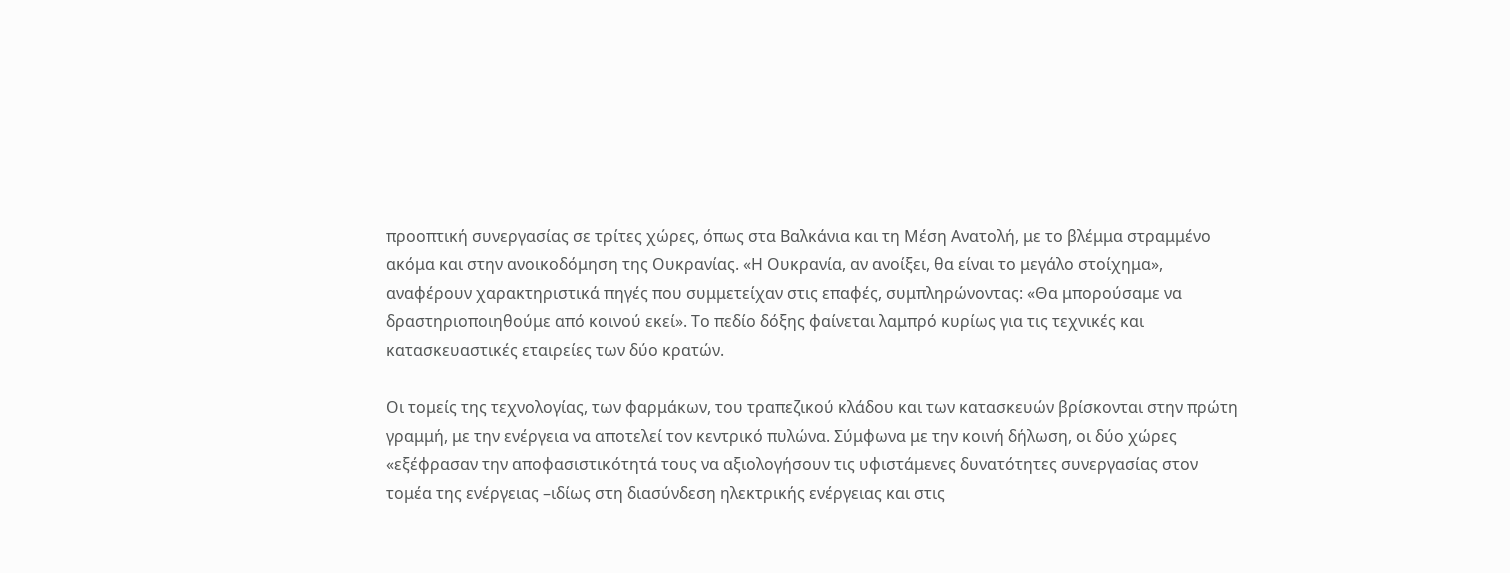προοπτική συνεργασίας σε τρίτες χώρες, όπως στα Βαλκάνια και τη Μέση Ανατολή, με το βλέμμα στραμμένο ακόμα και στην ανοικοδόμηση της Ουκρανίας. «Η Ουκρανία, αν ανοίξει, θα είναι το μεγάλο στοίχημα», αναφέρουν χαρακτηριστικά πηγές που συμμετείχαν στις επαφές, συμπληρώνοντας: «Θα μπορούσαμε να δραστηριοποιηθούμε από κοινού εκεί». Το πεδίο δόξης φαίνεται λαμπρό κυρίως για τις τεχνικές και κατασκευαστικές εταιρείες των δύο κρατών.

Οι τομείς της τεχνολογίας, των φαρμάκων, του τραπεζικού κλάδου και των κατασκευών βρίσκονται στην πρώτη γραμμή, με την ενέργεια να αποτελεί τον κεντρικό πυλώνα. Σύμφωνα με την κοινή δήλωση, οι δύο χώρες «εξέφρασαν την αποφασιστικότητά τους να αξιολογήσουν τις υφιστάμενες δυνατότητες συνεργασίας στον τομέα της ενέργειας –ιδίως στη διασύνδεση ηλεκτρικής ενέργειας και στις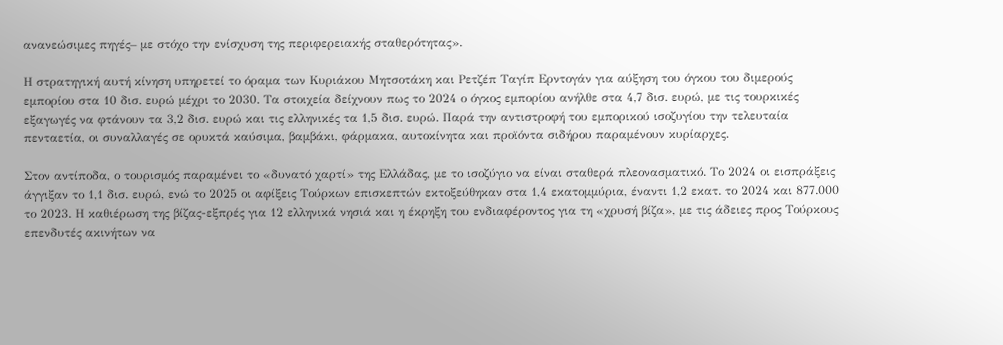ανανεώσιμες πηγές– με στόχο την ενίσχυση της περιφερειακής σταθερότητας».

Η στρατηγική αυτή κίνηση υπηρετεί το όραμα των Κυριάκου Μητσοτάκη και Ρετζέπ Ταγίπ Ερντογάν για αύξηση του όγκου του διμερούς εμπορίου στα 10 δισ. ευρώ μέχρι το 2030. Τα στοιχεία δείχνουν πως το 2024 ο όγκος εμπορίου ανήλθε στα 4,7 δισ. ευρώ, με τις τουρκικές εξαγωγές να φτάνουν τα 3,2 δισ. ευρώ και τις ελληνικές τα 1,5 δισ. ευρώ. Παρά την αντιστροφή του εμπορικού ισοζυγίου την τελευταία πενταετία, οι συναλλαγές σε ορυκτά καύσιμα, βαμβάκι, φάρμακα, αυτοκίνητα και προϊόντα σιδήρου παραμένουν κυρίαρχες.

Στον αντίποδα, ο τουρισμός παραμένει το «δυνατό χαρτί» της Ελλάδας, με το ισοζύγιο να είναι σταθερά πλεονασματικό. Το 2024 οι εισπράξεις άγγιξαν το 1,1 δισ. ευρώ, ενώ το 2025 οι αφίξεις Τούρκων επισκεπτών εκτοξεύθηκαν στα 1,4 εκατομμύρια, έναντι 1,2 εκατ. το 2024 και 877.000 το 2023. Η καθιέρωση της βίζας-εξπρές για 12 ελληνικά νησιά και η έκρηξη του ενδιαφέροντος για τη «χρυσή βίζα», με τις άδειες προς Τούρκους επενδυτές ακινήτων να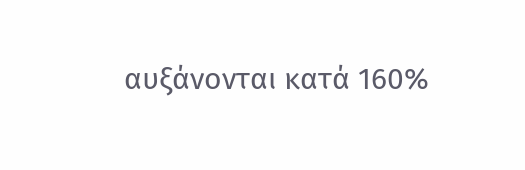αυξάνονται κατά 160%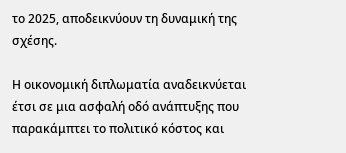το 2025, αποδεικνύουν τη δυναμική της σχέσης.

Η οικονομική διπλωματία αναδεικνύεται έτσι σε μια ασφαλή οδό ανάπτυξης που παρακάμπτει το πολιτικό κόστος και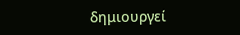δημιουργεί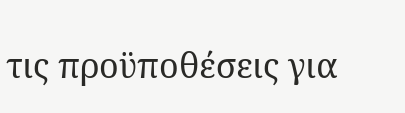τις προϋποθέσεις για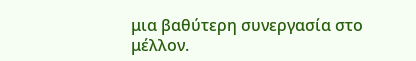μια βαθύτερη συνεργασία στο μέλλον.